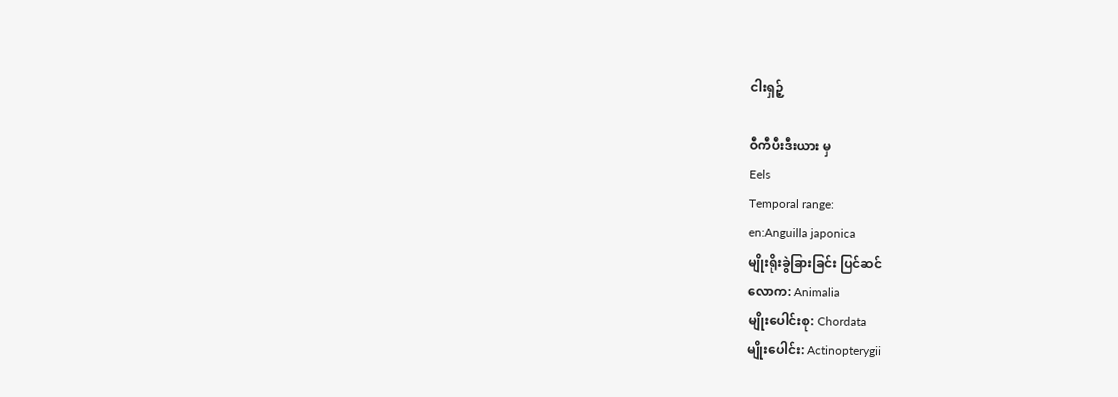ငါးရှဉ့်

ဝီကီပီးဒီးယား မှ
Eels
Temporal range:
en:Anguilla japonica
မျိုးရိုးခွဲခြားခြင်း ပြင်ဆင်
လောက: Animalia
မျိုးပေါင်းစု: Chordata
မျိုးပေါင်း: Actinopterygii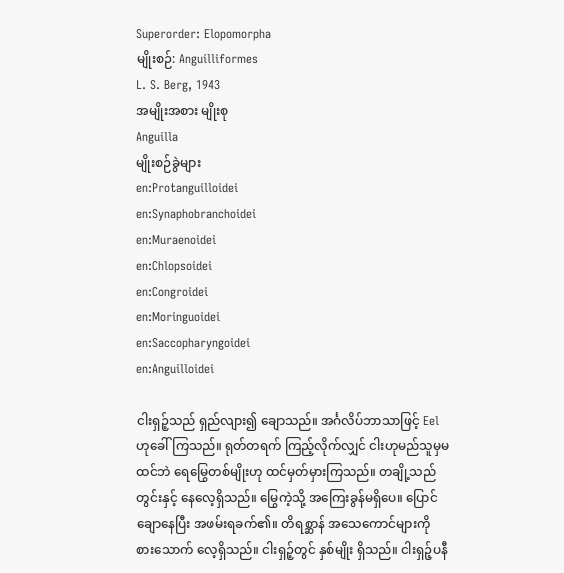Superorder: Elopomorpha
မျိုးစဉ်: Anguilliformes
L. S. Berg, 1943
အမျိုးအစား မျိုးစု
Anguilla
မျိုးစဉ်ခွဲများ
en:Protanguilloidei
en:Synaphobranchoidei
en:Muraenoidei
en:Chlopsoidei
en:Congroidei
en:Moringuoidei
en:Saccopharyngoidei
en:Anguilloidei

ငါးရှဉ့်သည် ရှည်လျား၍ ချောသည်။ အင်္ဂလိပ်ဘာသာဖြင့် Eel ဟုခေါ်ကြသည်။ ရုတ်တရက် ကြည့်လိုက်လျှင် ငါးဟုမည်သူမှမထင်ဘဲ ရေမြွေတစ်မျိုးဟု ထင်မှတ်မှားကြသည်။ တချို့သည် တွင်းနှင့် နေလေ့ရှိသည်။ မြွေကဲ့သို့ အကြေးခွန်မရှိပေ။ ပြောင်ချောနေပြီး အဖမ်းရခက်၏။ တိရစ္ဆာန် အသေကောင်များကို စားသောက် လေ့ရှိသည်။ ငါးရှဉ့်တွင် နှစ်မျိုး ရှိသည်။ ငါးရှဉ့်ပနီ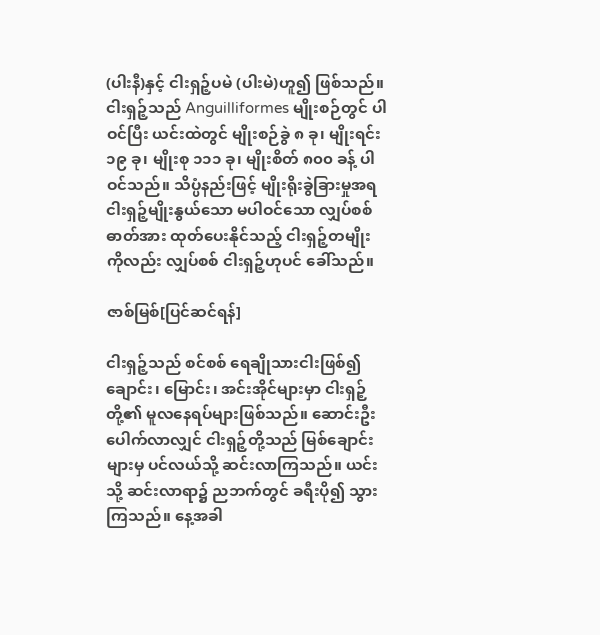(ပါးနီ)နှင့် ငါးရှဉ့်ပမဲ (ပါးမဲ)ဟူ၍ ဖြစ်သည်။ ငါးရှဉ့်သည် Anguilliformes မျိုးစဉ်တွင် ပါဝင်ပြီး ယင်းထဲတွင် မျိုးစဉ်ခွဲ ၈ ခု၊ မျိုးရင်း ၁၉ ခု၊ မျိုးစု ၁၁၁ ခု၊ မျိုးစိတ် ၈၀၀ ခန့် ပါဝင်သည်။ သိပ္ပံနည်းဖြင့် မျိုးရိုးခွဲခြားမှုအရ ငါးရှဉ့်မျိုးနွယ်သော မပါဝင်သော လျှပ်စစ်ဓာတ်အား ထုတ်ပေးနိုင်သည့် ငါးရှဉ့်တမျိုးကိုလည်း လျှပ်စစ် ငါးရှဉ့်ဟုပင် ခေါ်သည်။

ဇာစ်မြစ်[ပြင်ဆင်ရန်]

ငါးရှဉ့်သည် စင်စစ် ရေချိုသားငါးဖြစ်၍ ချောင်း၊ မြောင်း၊ အင်းအိုင်များမှာ ငါးရှဉ့်တို့၏ မူလနေရပ်များဖြစ်သည်။ ဆောင်းဦးပေါက်လာလျှင် ငါးရှဉ့်တို့သည် မြစ်ချောင်းများမှ ပင်လယ်သို့ ဆင်းလာကြသည်။ ယင်းသို့ ဆင်းလာရာ၌ ညဘက်တွင် ခရီးပို၍ သွားကြသည်။ နေ့အခါ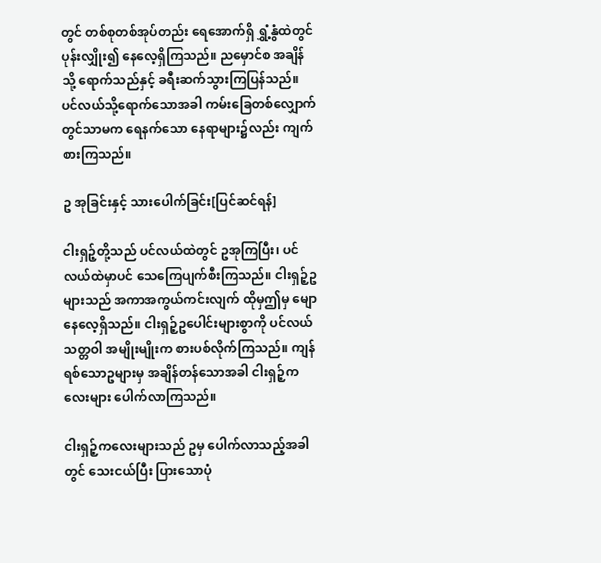တွင် တစ်စုတစ်အုပ်တည်း ရေအောက်ရှိ ရွှံ့နွံထဲတွင် ပုန်းလျှိုး၍ နေလေ့ရှိကြသည်။ ညမှောင်စ အချိန်သို့ ရောက်သည်နှင့် ခရီးဆက်သွားကြပြန်သည်။ ပင်လယ်သို့ရောက်သောအခါ ကမ်းခြေတစ်လျှောက်တွင်သာမက ရေနက်သော နေရာများ၌လည်း ကျက်စားကြသည်။

ဥ အုခြင်းနှင့် သားပေါက်ခြင်း[ပြင်ဆင်ရန်]

ငါးရှဉ့်တို့သည် ပင်လယ်ထဲတွင် ဥအုကြပြီး၊ ပင်လယ်ထဲမှာပင် သေကြေပျက်စီးကြသည်။ ငါးရှဉ့်ဥများသည် အကာအကွယ်ကင်းလျက် ထိုမှဤမှ မျောနေလေ့ရှိသည်။ ငါးရှဉ့်ဥပေါင်းများစွာကို ပင်လယ်သတ္တဝါ အမျိုးမျိုးက စားပစ်လိုက်ကြသည်။ ကျန်ရစ်သောဥများမှ အချိန်တန်သောအခါ ငါးရှဉ့်ကလေးများ ပေါက်လာကြသည်။

ငါးရှဉ့်ကလေးများသည် ဥမှ ပေါက်လာသည့်အခါတွင် သေးငယ်ပြီး ပြားသောပုံ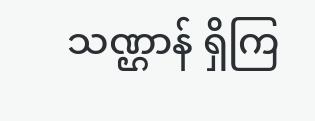သဏ္ဌာန် ရှိကြ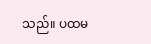သည်။ ပထမ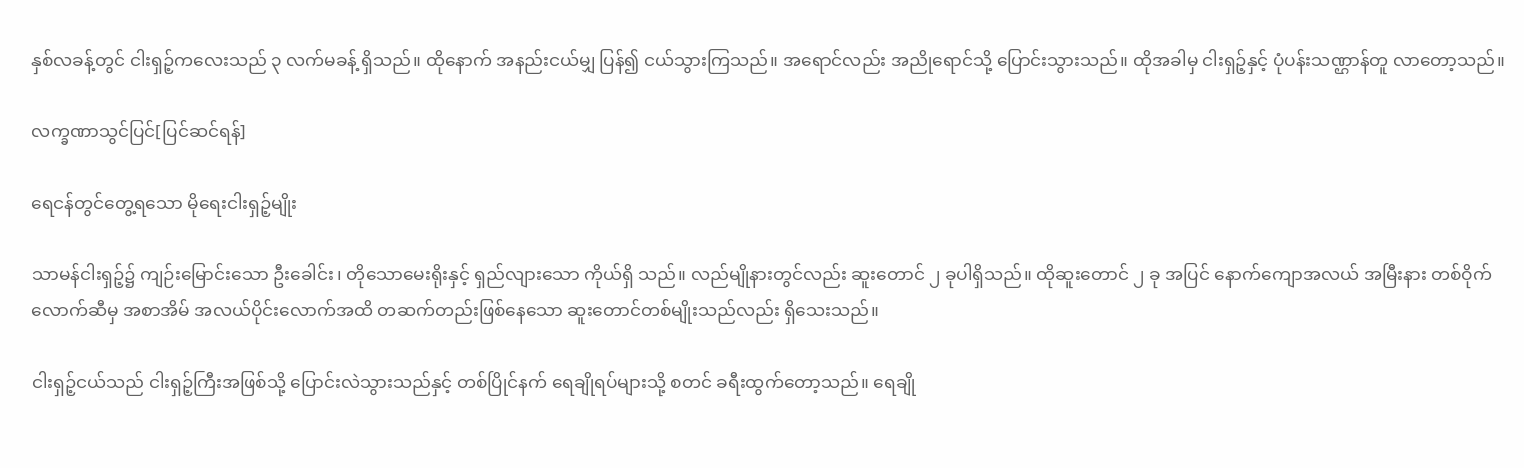နှစ်လခန့်တွင် ငါးရှဉ့်ကလေးသည် ၃ လက်မခန့် ရှိသည်။ ထိုနောက် အနည်းငယ်မျှ ပြန်၍ ငယ်သွားကြသည်။ အရောင်လည်း အညိုရောင်သို့ ပြောင်းသွားသည်။ ထိုအခါမှ ငါးရှဉ့်နှင့် ပုံပန်းသဏ္ဌာန်တူ လာတော့သည်။

လက္ခဏာသွင်ပြင်[ပြင်ဆင်ရန်]

ရေငန်တွင်တွေ့ရသော မိုရေးငါးရှဉ့်မျိုး

သာမန်ငါးရှဉ့်၌ ကျဉ်းမြောင်းသော ဦးခေါင်း၊ တိုသောမေးရိုးနှင့် ရှည်လျားသော ကိုယ်ရှိ သည်။ လည်မျိုနားတွင်လည်း ဆူးတောင် ၂ ခုပါရှိသည်။ ထိုဆူးတောင် ၂ ခု အပြင် နောက်ကျောအလယ် အမြီးနား တစ်ဝိုက်လောက်ဆီမှ အစာအိမ် အလယ်ပိုင်းလောက်အထိ တဆက်တည်းဖြစ်နေသော ဆူးတောင်တစ်မျိုးသည်လည်း ရှိသေးသည်။

ငါးရှဉ့်ငယ်သည် ငါးရှဉ့်ကြီးအဖြစ်သို့ ပြောင်းလဲသွားသည်နှင့် တစ်ပြိုင်နက် ရေချိုရပ်များသို့ စတင် ခရီးထွက်တော့သည်။ ရေချို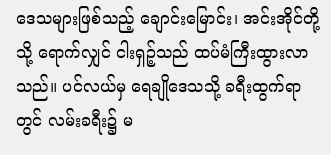ဒေသများဖြစ်သည့် ချောင်းမြောင်း၊ အင်းအိုင်တို့သို့ ရောက်လျှင် ငါးရှဉ့်သည် ထပ်မံကြီးထွားလာသည်။ ပင်လယ်မှ ရေချိုဒေသသို့ ခရီးထွက်ရာတွင် လမ်းခရီး၌ မ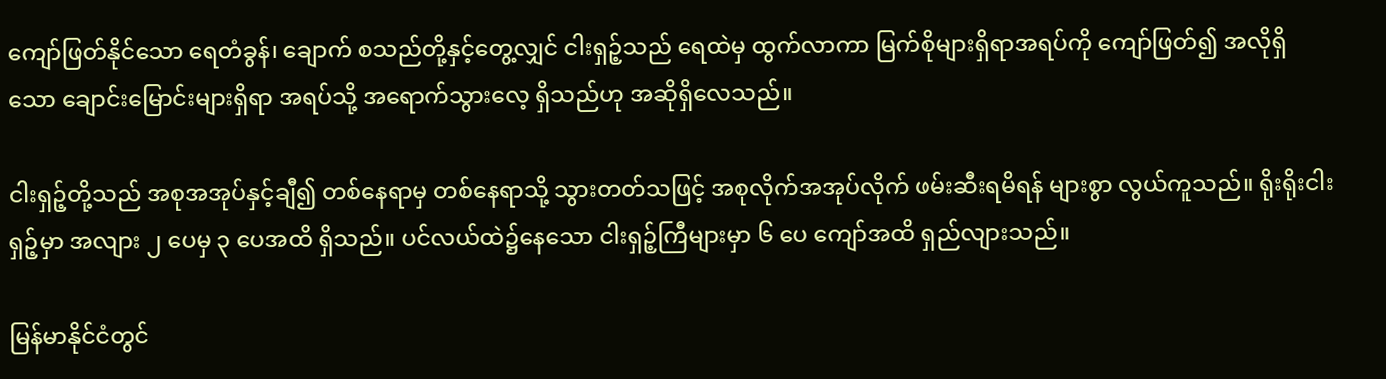ကျော်ဖြတ်နိုင်သော ရေတံခွန်၊ ချောက် စသည်တို့နှင့်တွေ့လျှင် ငါးရှဉ့်သည် ရေထဲမှ ထွက်လာကာ မြက်စိုများရှိရာအရပ်ကို ကျော်ဖြတ်၍ အလိုရှိသော ချောင်းမြောင်းများရှိရာ အရပ်သို့ အရောက်သွားလေ့ ရှိသည်ဟု အဆိုရှိလေသည်။

ငါးရှဉ့်တို့သည် အစုအအုပ်နှင့်ချီ၍ တစ်နေရာမှ တစ်နေရာသို့ သွားတတ်သဖြင့် အစုလိုက်အအုပ်လိုက် ဖမ်းဆီးရမိရန် များစွာ လွယ်ကူသည်။ ရိုးရိုးငါးရှဉ့်မှာ အလျား ၂ ပေမှ ၃ ပေအထိ ရှိသည်။ ပင်လယ်ထဲ၌နေသော ငါးရှဉ့်ကြီများမှာ ၆ ပေ ကျော်အထိ ရှည်လျားသည်။

မြန်မာနိုင်ငံတွင်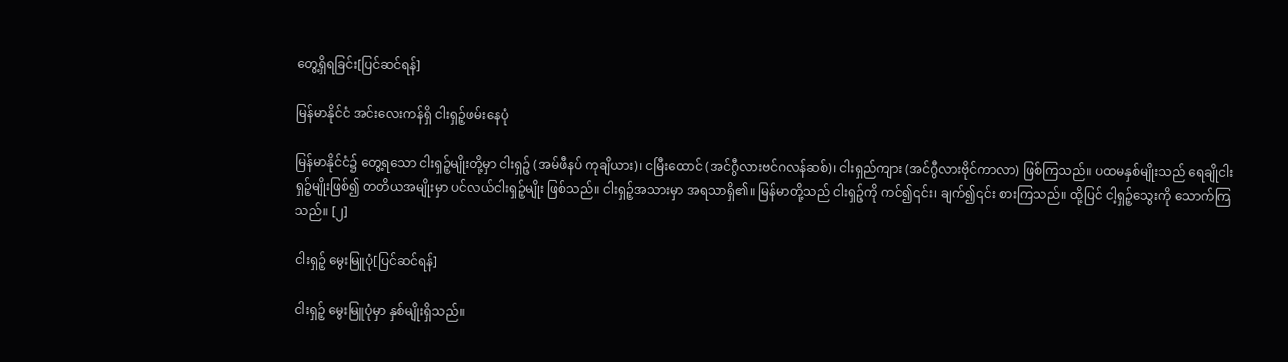တွေ့ရှိရခြင်း[ပြင်ဆင်ရန်]

မြန်မာနိုင်ငံ အင်းလေးကန်ရှိ ငါးရှဉ့်ဖမ်းနေပုံ

မြန်မာနိုင်ငံ၌ တွေ့ရသော ငါးရှဉ့်မျိုးတို့မှာ ငါးရှဉ့် (အမ်ဖီနပ် ကုချိယား)၊ ငမြီးထောင် (အင်ဂွီလားဗင်ဂလန်ဆစ်)၊ ငါးရှည်ကျား (အင်ဂွီလားဗိုင်ကာလာ) ဖြစ်ကြသည်။ ပထမနှစ်မျိုးသည် ရေချိုငါးရှဉ့်မျိုးဖြစ်၍ တတိယအမျိုးမှာ ပင်လယ်ငါးရှဉ့်မျိုး ဖြစ်သည်။ ငါးရှဉ့်အသားမှာ အရသာရှိ၏။ မြန်မာတို့သည် ငါးရှဉ့်ကို ကင်၍၎င်း၊ ချက်၍၎င်း စားကြသည်။ ထို့ပြင် ငါ့ရှဉ့်သွေးကို သောက်ကြသည်။ [၂]

ငါးရှဉ့် မွေးမြူပုံ[ပြင်ဆင်ရန်]

ငါးရှဉ့် မွေးမြူပုံမှာ နှစ်မျိုးရှိသည်။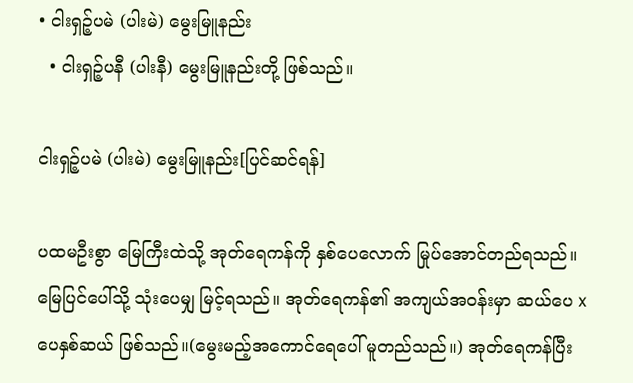• ငါးရှဉ့်ပမဲ (ပါးမဲ) မွေးမြူနည်း
  • ငါးရှဉ့်ပနီ (ပါးနီ) မွေးမြူနည်းတို့ ဖြစ်သည်။

ငါးရှဉ့်ပမဲ (ပါးမဲ) မွေးမြူနည်း[ပြင်ဆင်ရန်]

ပထမဦးစွာ မြေကြီးထဲသို့ အုတ်ရေကန်ကို နှစ်ပေလောက် မြုပ်အောင်တည်ရသည်။ မြေပြင်ပေါ်သို့ သုံးပေမျှ မြင့်ရသည်။ အုတ်ရေကန်၏ အကျယ်အဝန်းမှာ ဆယ်ပေ x ပေနှစ်ဆယ် ဖြစ်သည်။(မွေးမည့်အကောင်ရေပေါ် မူတည်သည်။) အုတ်ရေကန်ပြီး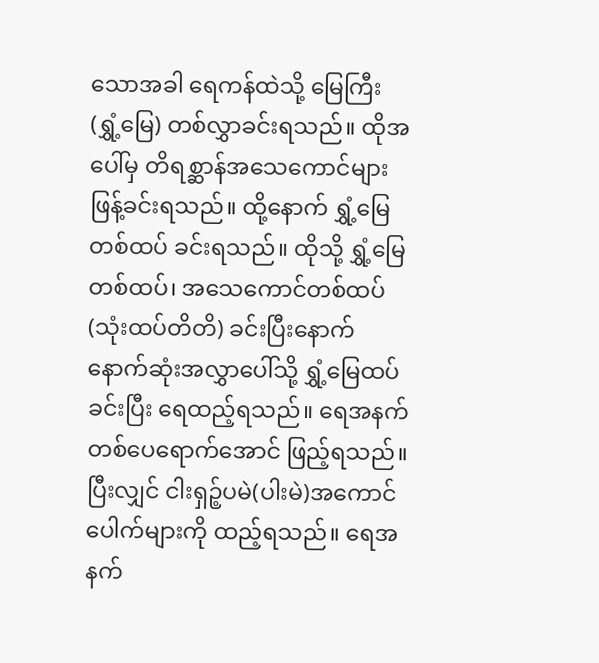သောအခါ ရေကန်ထဲသို့ မြေကြီး (ရွှံ့မြေ) တစ်လွှာခင်းရသည်။ ထိုအပေါ်မှ တိရစ္ဆာန်အသေကောင်များ ဖြန့်ခင်းရသည်။ ထို့နောက် ရွှံ့မြေ တစ်ထပ် ခင်းရသည်။ ထိုသို့ ရွှံ့မြေတစ်ထပ်၊ အသေကောင်တစ်ထပ် (သုံးထပ်တိတိ) ခင်းပြီးနောက် နောက်ဆုံးအလွှာပေါ်သို့ ရွှံ့မြေထပ်ခင်းပြီး ရေထည့်ရသည်။ ရေအနက် တစ်ပေရောက်အောင် ဖြည့်ရသည်။ ပြီးလျှင် ငါးရှဉ့်ပမဲ(ပါးမဲ)အကောင်ပေါက်များကို ထည့်ရသည်။ ရေအနက်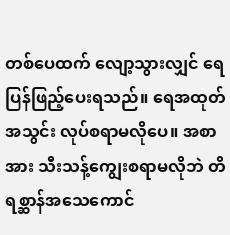တစ်ပေထက် လျော့သွားလျှင် ရေပြန်ဖြည့်ပေးရသည်။ ရေအထုတ်အသွင်း လုပ်စရာမလိုပေ။ အစာအား သီးသန့်ကျွေးစရာမလိုဘဲ တိရစ္ဆာန်အသေကောင်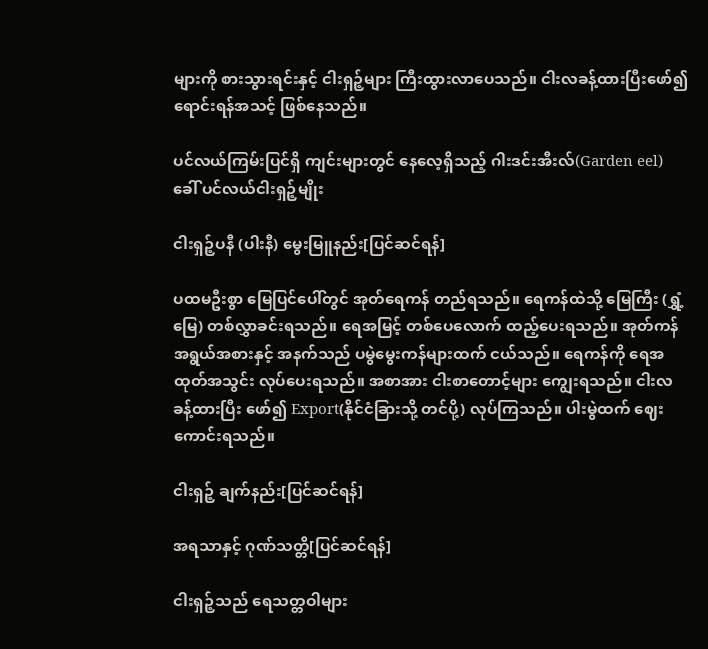များကို စားသွားရင်းနှင့် ငါးရှဉ့်များ ကြီးထွားလာပေသည်။ ငါးလခန့်ထားပြီးဖော်၍ ရောင်းရန်အသင့် ဖြစ်နေသည်။

ပင်လယ်ကြမ်းပြင်ရှိ ကျင်းများတွင် နေလေ့ရှိသည့် ဂါးဒင်းအီးလ်(Garden eel) ခေါ် ပင်လယ်ငါးရှဉ့်မျိုး

ငါးရှဉ့်ပနီ (ပါးနီ) မွေးမြူနည်း[ပြင်ဆင်ရန်]

ပထမဦးစွာ မြေပြင်ပေါ်တွင် အုတ်ရေကန် တည်ရသည်။ ရေကန်ထဲသို့ မြေကြီး (ရွှံ့မြေ) တစ်လွှာခင်းရသည်။ ရေအမြင့် တစ်ပေလောက် ထည့်ပေးရသည်။ အုတ်ကန်အရွယ်အစားနှင့် အနက်သည် ပမွဲမွေးကန်များထက် ငယ်သည်။ ရေကန်ကို ရေအထုတ်အသွင်း လုပ်ပေးရသည်။ အစာအား ငါးစာတောင့်များ ကျွေးရသည်။ ငါးလခန့်ထားပြီး ဖော်၍ Export(နိုင်ငံခြားသို့ တင်ပို့) လုပ်ကြသည်။ ပါးမွဲထက် ဈေးကောင်းရသည်။

ငါးရှဉ့် ချက်နည်း[ပြင်ဆင်ရန်]

အရသာနှင့် ဂုဏ်သတ္တိ[ပြင်ဆင်ရန်]

ငါးရှဉ့်သည် ရေသတ္တဝါများ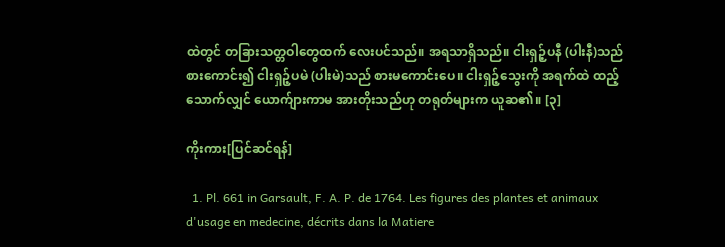ထဲတွင် တခြားသတ္တဝါတွေထက် လေးပင်သည်။ အရသာရှိသည်။ ငါးရှဉ့်ပနီ (ပါးနီ)သည် စားကောင်း၍ ငါးရှဉ့်ပမဲ (ပါးမဲ)သည် စားမကောင်းပေ။ ငါးရှဉ့်သွေးကို အရက်ထဲ ထည့်သောက်လျှင် ယောက်ျားကာမ အားတိုးသည်ဟု တရုတ်များက ယူဆ၏။ [၃]

ကိုးကား[ပြင်ဆင်ရန်]

  1. Pl. 661 in Garsault, F. A. P. de 1764. Les figures des plantes et animaux d'usage en medecine, décrits dans la Matiere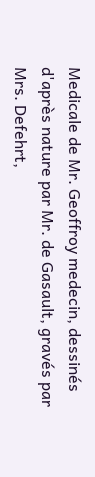Medicale de Mr. Geoffroy medecin, dessinés d'après nature par Mr. de Gasault, gravés par Mrs. Defehrt,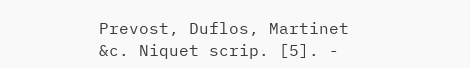Prevost, Duflos, Martinet &c. Niquet scrip. [5]. -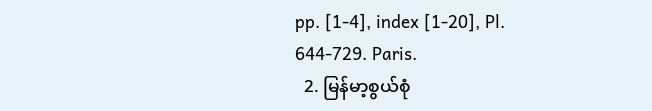pp. [1-4], index [1-20], Pl. 644-729. Paris.
  2. မြန်မာ့စွယ်စုံ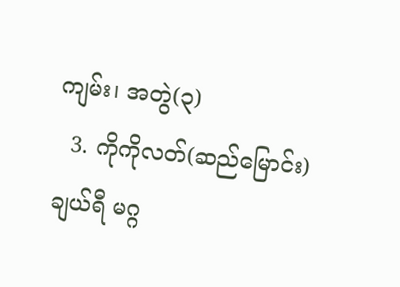ကျမ်း၊ အတွဲ(၃)
  3. ကိုကိုလတ်(ဆည်မြောင်း) ချယ်ရီ မဂ္ဂ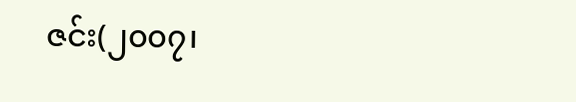ဇင်း(၂၀၀၇၊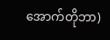အောက်တိုဘာ)